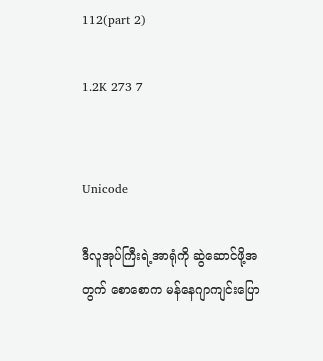112(part 2)

1.2K 273 7


Unicode

ဒီလူအုပ်ကြီးရဲ့အာရုံကို ဆွဲဆောင်ဖို့အတွက် စောစောက မန်နေဂျာကျင်းပြော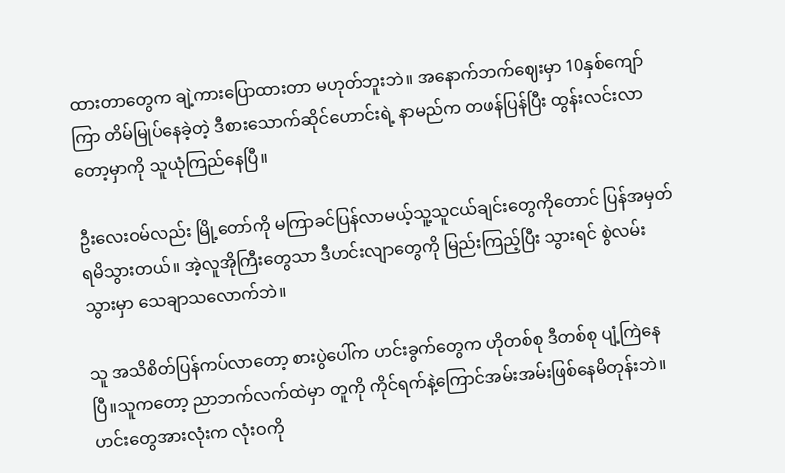ထားတာတွေက ချဲ့ကားပြောထားတာ မဟုတ်ဘူးဘဲ။ အနောက်ဘက်ဈေးမှာ 10နှစ်ကျော်ကြာ တိမ်မြုပ်နေခဲ့တဲ့ ဒီစားသောက်ဆိုင်ဟောင်းရဲ့ နာမည်က တဖန်ပြန်ပြီး ထွန်းလင်းလာတော့မှာကို သူယုံကြည်နေပြီ။

ဦးလေးဝမ်လည်း မြို့တော်ကို မကြာခင်ပြန်လာမယ့်သူ့သူငယ်ချင်းတွေကိုတောင် ပြန်အမှတ်ရမိသွားတယ်။ အဲ့လူအိုကြီးတွေသာ ဒီဟင်းလျာတွေကို မြည်းကြည့်ပြီး သွားရင် စွဲလမ်းသွားမှာ သေချာသလောက်ဘဲ။

သူ အသိစိတ်ပြန်ကပ်လာတော့ စားပွဲပေါ်က ဟင်းခွက်တွေက ဟိုတစ်စု ဒီတစ်စု ပျံ့ကြဲနေပြီ။သူကတော့ ညာဘက်လက်ထဲမှာ တူကို ကိုင်ရက်နဲ့ကြောင်အမ်းအမ်းဖြစ်နေမိတုန်းဘဲ။ဟင်းတွေအားလုံးက လုံးဝကို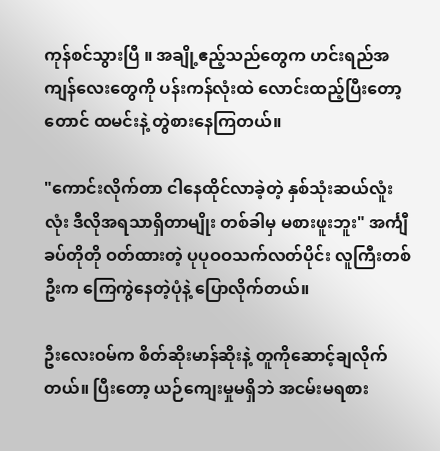ကုန်စင်သွားပြီ ။ အချို့ဧည့်သည်တွေက ဟင်းရည်အကျန်လေးတွေကို ပန်းကန်လုံးထဲ လောင်းထည့်ပြီးတော့တောင် ထမင်းနဲ့ တွဲစားနေကြတယ်။

"ကောင်းလိုက်တာ ငါနေထိုင်လာခဲ့တဲ့ နှစ်သုံးဆယ်လူံးလုံး ဒီလိုအရသာရှိတာမျိုး တစ်ခါမှ မစားဖူးဘူး" အင်္ကျီခပ်တိုတို ဝတ်ထားတဲ့ ပုပုဝဝသက်လတ်ပိုင်း လူကြီးတစ်ဦးက ကြေကွဲနေတဲ့ပုံနဲ့ ပြောလိုက်တယ်။

ဦးလေးဝမ်က စိတ်ဆိုးမာန်ဆိုးနဲ့ တူကိုဆောင့်ချလိုက်တယ်။ ပြီးတော့ ‌ယဉ်ကျေးမှုမရှိဘဲ အငမ်းမရစား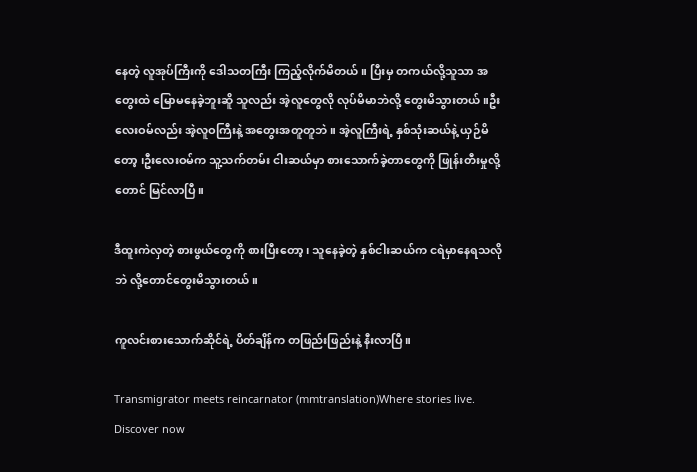နေတဲ့ လူအုပ်ကြီးကို ဒေါသတကြီး ကြည့်လိုက်မိတယ်။ ပြီးမှ တကယ်လို့သူသာ ‌အတွေးထဲ မြောမနေခဲ့ဘူးဆိူ သူလည်း အဲ့လူတွေလို လုပ်မိမာဘဲလို့ တွေးမိသွားတယ်။ဦးလေးဝမ်လည်း အဲ့လူဝကြီးနဲ့ အတွေးအတူတူဘဲ။ အဲ့လူကြီးရဲ့ နှစ်သုံးဆယ်နဲ့ ယှဉ်မိတော့ ၊ဦးလေးဝမ်က သူ့သက်တမ်း ငါးဆယ်မှာ စားသောက်ခဲ့တာတွေကို ဖြုန်းတီးမှုလို့တောင် မြင်လာပြီ။

ဒီထူးကဲလှတဲ့ စားဖွယ်တွေကို စားပြီးတော့ ၊ သူနေခဲ့တဲ့ နှစ်ငါးဆယ်က ငရဲမှာနေရသလိုဘဲ လို့တောင်တွေးမိသွားတယ်။

ကူလင်းစားသောက်ဆိုင်ရဲ့ ပိတ်ချိန်က တဖြည်းဖြည်းနဲ့ နီးလာပြီ။

Transmigrator meets reincarnator (mmtranslation)Where stories live. Discover now